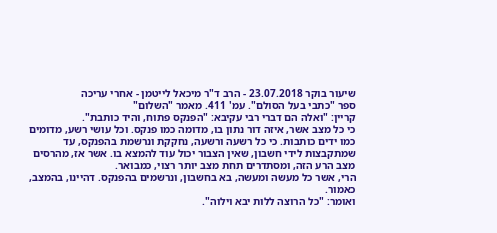שיעור בוקר 23.07.2018 - הרב ד"ר מיכאל לייטמן - אחרי עריכה
ספר "כתבי בעל הסולם". עמ' 411. מאמר "השלום"
קריין: "ואלה הם דברי רבי עקיבא: "הפנקס פתוח, והיד כותבת".
כי כל מצב אשר, איזה דור נתון בו, מדומה כמו פנקס. וכל עושי רשע, מדומים כמו ידים כותבות. כי כל רשעה ורשעה, נחקקת ונרשמת בהפנקס, עד שמתקבצות לידי חשבון, שאין הצבור יכול עוד להמצא בו. אשר אז, מהרסים מצב הרע הזה, ומסתדרים תחת מצב יותר רצוי, כמבואר.
הרי, אשר כל מעשה ומעשה, בא בחשבון, ונרשמים בהפנקס. דהיינו, בהמצב, כאמור.
ואומר: "כל הרוצה ללות יבא וילוה".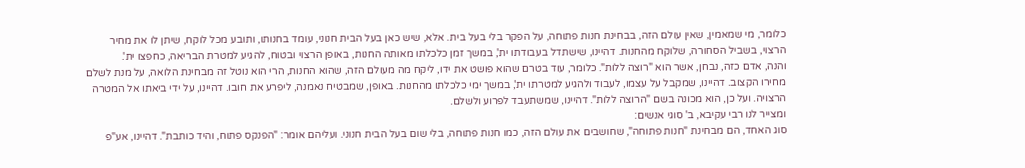כלומר, מי שמאמין, שאין עולם הזה, בבחינת חנות פתוחה, על הפקר בלי בעל בית. אלא, שיש כאן בעל הבית חנוני, עומד בחנותו, ותובע מכל לוקח, שיתן לו את מחיר הרצוי, בשביל הסחורה, שלוקח מהחנות. דהיינו, שישתדל בעבודתו ית', במשך זמן כלכלתו מאותה החנות, באופן הרצוי ובטוח, להגיע למטרת הבריאה, כחפצו ית'.
והנה, אדם כזה, נבחן, אשר הוא "רוצה ללות". כלומר, עוד בטרם שהוא פושט את ידו, ליקח מה מעולם הזה, שהוא החנות, הרי הוא נוטל זה מבחינת הלואה, על מנת לשלם מחירו הקצוב. דהיינו, שמקבל על עצמו, לעבוד ולהגיע למטרתו ית', במשך ימי כלכלתו מהחנות. באופן, שמבטיח נאמנה, ליפרע את חובו. דהיינו, על ידי ביאתו אל המטרה הרצויה. ועל כן, הוא מכונה בשם "הרוצה ללות". דהיינו, שמשתעבד לפרוע ולשלם.
ומצייר לנו רבי עקיבא, ב' סוגי אנשים:
סוג האחד, הם מבחינת "חנות פתוחה", שחושבים את עולם הזה, כמו חנות פתוחה, בלי שום בעל הבית חנוני. ועליהם אומר: "הפנקס פתוח, והיד כותבת". דהיינו, אע"פ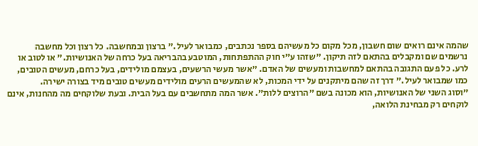שהמה אינם רואים שום חשבון, מכל מקום כל מעשיהם בספר נכתבים, כמבואר לעיל." ברצון ובמחשבה. כל רצון וכל מחשבה נרשמים שם ומקבלים בהתאם לזה תיקון. "שזהו ע"י חוק ההתפתחות, המוטבע בהבריאה בעל כרחה של האנושיות." או לטוב או לרע. כל פעם התגובה בהתאם למחשבות ומעשים של האדם. "אשר מעשי הרשעים, בעצמם מולידים, בעל כרחם, מעשים הטובים, כמו שמבואר לעיל." דרך זה שהם מיתקנים על ידי המכות, לא שהמעשים הרעים מולידים מעשים טובים מיד בצורה ישירה.
"וסוג השני של האנושיות, הוא מכונה בשם "הרוצים ללות". אשר המה מתחשבים עם בעל הבית. ובעת שלוקחים מה מהחנות, אינם לוקחים רק מבחינת הלואה,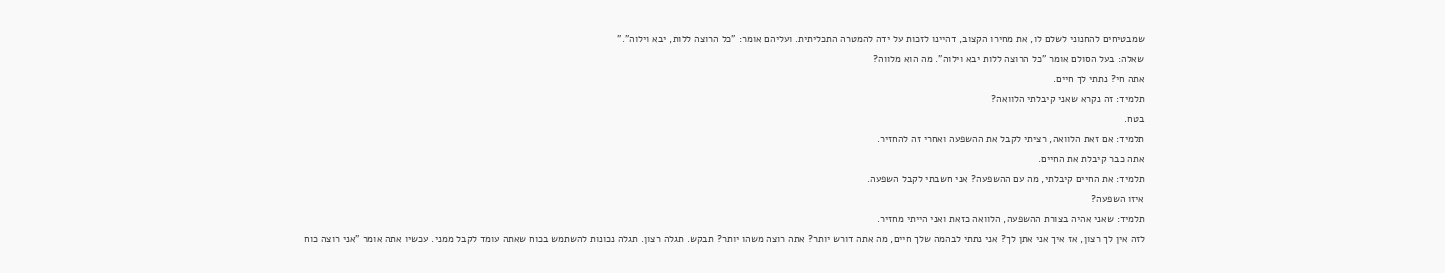שמבטיחים להחנוני לשלם לו, את מחירו הקצוב, דהיינו לזכות על ידה להמטרה התכליתית. ועליהם אומר: "כל הרוצה ללות, יבא וילוה"."
שאלה: בעל הסולם אומר "כל הרוצה ללות יבא וילוה". מה הוא מלווה?
אתה חי? נתתי לך חיים.
תלמיד: זה נקרא שאני קיבלתי הלוואה?
בטח.
תלמיד: אם זאת הלוואה, רציתי לקבל את ההשפעה ואחרי זה להחזיר.
אתה כבר קיבלת את החיים.
תלמיד: את החיים קיבלתי, מה עם ההשפעה? אני חשבתי לקבל השפעה.
איזו השפעה?
תלמיד: שאני אהיה בצורת ההשפעה, הלוואה כזאת ואני הייתי מחזיר.
לזה אין לך רצון, אז איך אני אתן לך? אני נתתי לבהמה שלך חיים, מה אתה דורש יותר? אתה רוצה משהו יותר? תבקש. תגלה רצון. תגלה נכונות להשתמש בכוח שאתה עומד לקבל ממני. עכשיו אתה אומר "אני רוצה כוח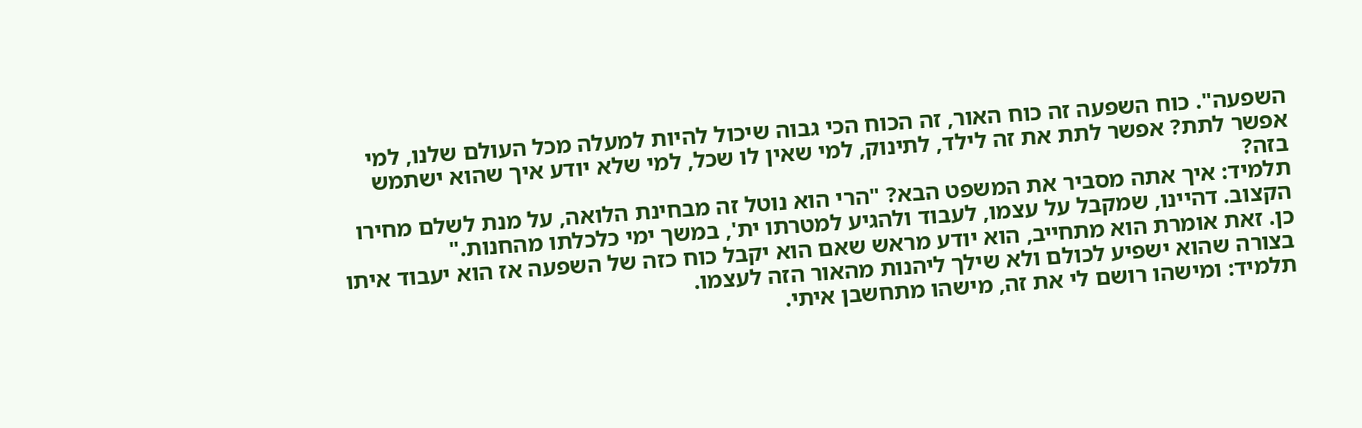השפעה". כוח השפעה זה כוח האור, זה הכוח הכי גבוה שיכול להיות למעלה מכל העולם שלנו, למי אפשר לתת? אפשר לתת את זה לילד, לתינוק, למי שאין לו שכל, למי שלא יודע איך שהוא ישתמש בזה?
תלמיד: איך אתה מסביר את המשפט הבא? "הרי הוא נוטל זה מבחינת הלואה, על מנת לשלם מחירו הקצוב. דהיינו, שמקבל על עצמו, לעבוד ולהגיע למטרתו ית', במשך ימי כלכלתו מהחנות."
כן. זאת אומרת הוא מתחייב, הוא יודע מראש שאם הוא יקבל כוח כזה של השפעה אז הוא יעבוד איתו בצורה שהוא ישפיע לכולם ולא שילך ליהנות מהאור הזה לעצמו.
תלמיד: ומישהו רושם לי את זה, מישהו מתחשבן איתי.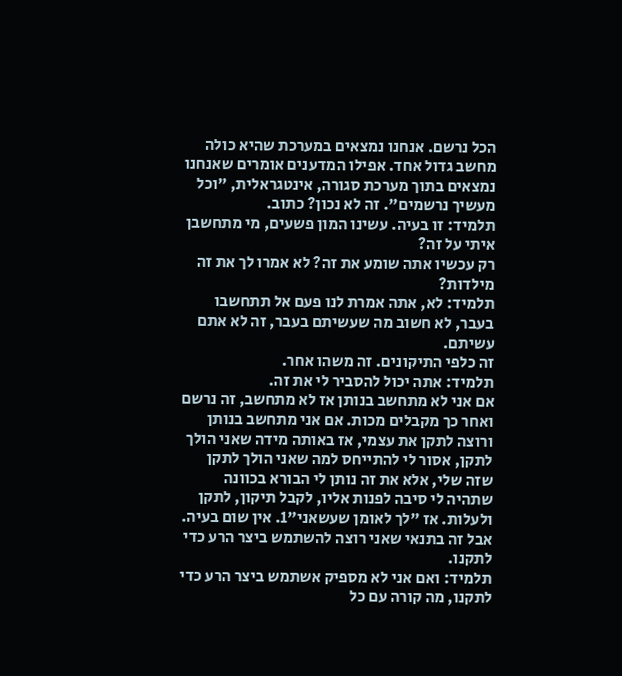הכל נרשם. אנחנו נמצאים במערכת שהיא כולה מחשב גדול אחד. אפילו המדענים אומרים שאנחנו נמצאים בתוך מערכת סגורה, אינטגראלית, "וכל מעשיך נרשמים". זה לא נכון? כתוב.
תלמיד: זו בעיה. עשינו המון פשעים, מי מתחשבן איתי על זה?
רק עכשיו אתה שומע את זה? לא אמרו לך את זה מילדות?
תלמיד: לא, אתה אמרת לנו פעם אל תתחשבו בעבר, לא חשוב מה שעשיתם בעבר, זה לא אתם עשיתם.
זה כלפי התיקונים. זה משהו אחר.
תלמיד: אתה יכול להסביר לי את זה.
אם אני לא מתחשב בנותן אז לא מתחשב, זה נרשם ואחר כך מקבלים מכות. אם אני מתחשב בנותן ורוצה לתקן את עצמי, אז באותה מידה שאני הולך לתקן, אסור לי להתייחס למה שאני הולך לתקן שזה שלי, אלא את זה נותן לי הבורא בכוונה שתהיה לי סיבה לפנות אליו, לקבל תיקון, לתקן ולעלות. אז "לך לאומן שעשאני"1. אין שום בעיה. אבל זה בתנאי שאני רוצה להשתמש ביצר הרע כדי לתקנו.
תלמיד: ואם אני לא מספיק אשתמש ביצר הרע כדי לתקנו, מה קורה עם כל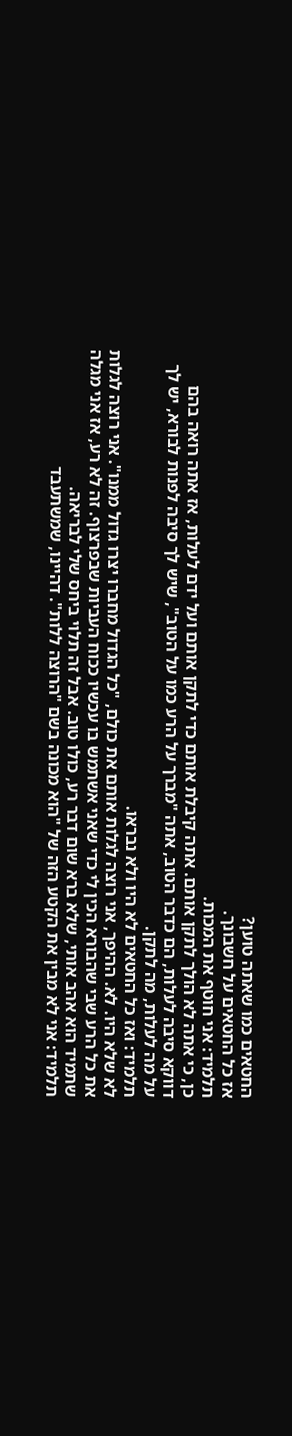החטאים כמו שאתה טוען?
אז כל החטאים על חשבונך.
תלמיד: אני חוטף את המכות.
כן, כי אתה לא הולך לתקן אותם. אתה קיבלת אותם כדי לתקן אותם ועל ידם לעלות, אז אתה רואה בהם דווקא סיבה לעלות, הם כדבר הטוב, אתה "מברך על הרע כמו על הטוב", שיש לך סיבה לפנות לבורא, יש לך על מה לעלות, מה לתקן.
תלמיד: ואז כל החטאים לא היו ולא נבראו.
לא שלא היו. לא. ההיפך, אני רוצה לגלות אותם את כולם, "כל הגדול מחברו יצרו גדול ממנו". אני רוצה לגלות את כל הרע שבי שהבורא הכין לי כדי שאני אשתמש בו עכשיו ככוח העביות שבפרצוף. זה לא רע, אז אני מגלה שתמיד הוא אהב אותי, שלא ברא שום דבר רע, כולו טוב. אבל זה תלוי ביחס שלי לבריאה.
תלמיד: אני לא מבין את הקטע הזה של "הוא מכונה בשם "הרוצה ללות". דהיינו, שמשתעבד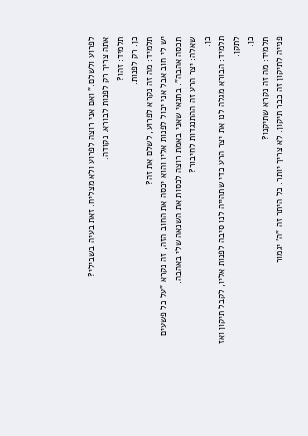לפרוע ולשלם." ואם אני רוצה לפרוע ולא מצליח. זאת בעיה בשבילי?
אתה צריך רק לפנות לבורא. נקודה.
תלמיד: זהו?
כן. רק לפנות.
תלמיד: מה זה נקרא לפרוע, לשלם את זה?
יש לי חוב אבל אני יכול לפנות אליו והוא יכסה את החוב הזה, זה נקרא "על כל פשעים תכסה אהבה". בתנאי שאני באמת רוצה לכסות את השנאה שלי באהבה.
שאלה: יצר הרע זה ההתנגדות לחיבור?
כן.
תלמיד: הבורא מגלה לנו את יצר הרע כדי שתהייה לנו סיבה לפנות אליו, לקבל תיקון ואז לתקן.
כן.
תלמיד: מה זה נקרא שתיקנו?
פנייה לתיקון זה כבר תיקון. לא צריך יותר. כל היתר זה "ה' יגמור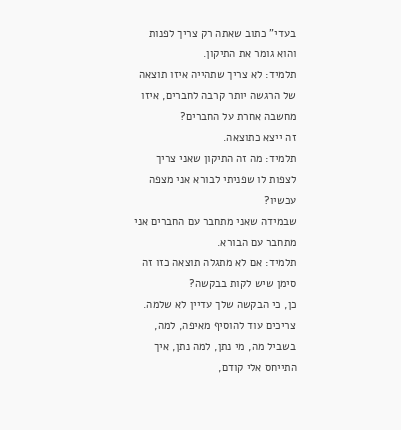בעדי" כתוב שאתה רק צריך לפנות והוא גומר את התיקון.
תלמיד: לא צריך שתהייה איזו תוצאה של הרגשה יותר קרבה לחברים, איזו מחשבה אחרת על החברים?
זה ייצא כתוצאה.
תלמיד: מה זה התיקון שאני צריך לצפות לו שפניתי לבורא אני מצפה עכשיו?
שבמידה שאני מתחבר עם החברים אני מתחבר עם הבורא.
תלמיד: אם לא מתגלה תוצאה כזו זה סימן שיש לקות בבקשה?
כן, כי הבקשה שלך עדיין לא שלמה. צריכים עוד להוסיף מאיפה, למה, בשביל מה, מי נתן, למה נתן, איך התייחס אלי קודם,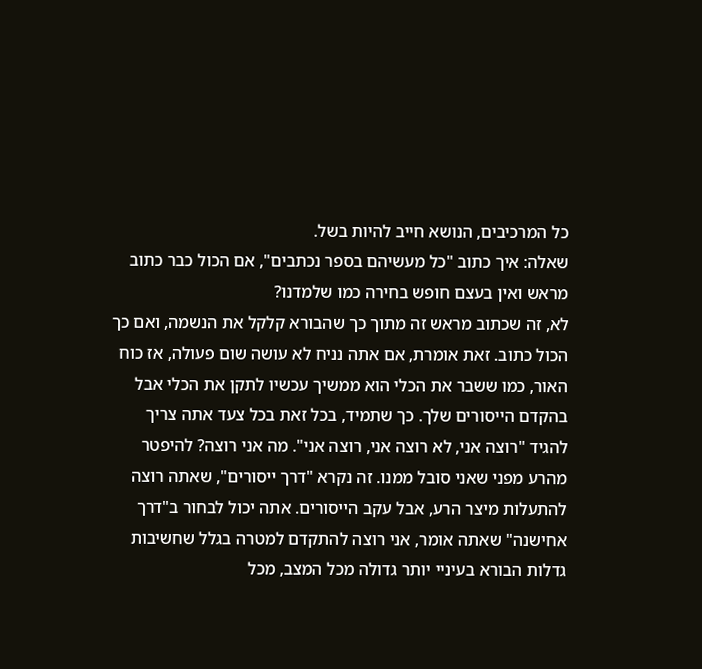כל המרכיבים, הנושא חייב להיות בשל.
שאלה: איך כתוב "כל מעשיהם בספר נכתבים", אם הכול כבר כתוב מראש ואין בעצם חופש בחירה כמו שלמדנו?
לא, זה שכתוב מראש זה מתוך כך שהבורא קלקל את הנשמה, ואם כך הכול כתוב. זאת אומרת, אם אתה נניח לא עושה שום פעולה, אז כוח האור, כמו ששבר את הכלי הוא ממשיך עכשיו לתקן את הכלי אבל בהקדם הייסורים שלך. כך שתמיד, בכל זאת בכל צעד אתה צריך להגיד "רוצה אני, לא רוצה אני, רוצה אני". מה אני רוצה? להיפטר מהרע מפני שאני סובל ממנו. זה נקרא "דרך ייסורים", שאתה רוצה להתעלות מיצר הרע, אבל עקב הייסורים. אתה יכול לבחור ב"דרך אחישנה" שאתה אומר, אני רוצה להתקדם למטרה בגלל שחשיבות גדלות הבורא בעיניי יותר גדולה מכל המצב, מכל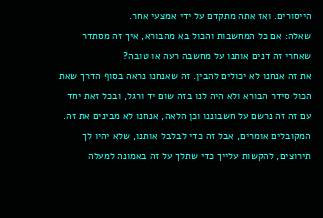הייסורים. ואז אתה מתקדם על ידי אמצעי אחר.
שאלה: אם כל המחשבות והכול בא מהבורא, איך זה מסתדר שאחרי זה דנים אותנו על מחשבה רעה או טובה?
את זה אנחנו לא יכולים להבין. זה שאנחנו נראה בסוף הדרך שאת הכול סידר הבורא ולא היה לנו בזה שום יד ורגל, ובכל זאת יחד עם זה זה נרשם על חשבוננו וכן הלאה, אנחנו לא מבינים את זה. המקובלים אומרים, אבל זה כדי לבלבל אותנו, שלא יהיו לך תירוצים, להקשות עלייך כדי שתלך על זה באמונה למעלה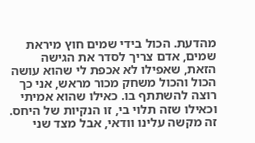מהדעת. הכול בידי שמים חוץ מיראת שמים, אדם צריך לסדר את הגישה הזאת, שאפילו לא אכפת לי שהוא עושה הכול והכול משחק מכור מראש, אני כך רוצה להשתתף בו. כאילו שהוא אמיתי וכאילו שזה תלוי בי, זו הנקיות של היחס. זה מקשה עלינו וודאי, אבל מצד שני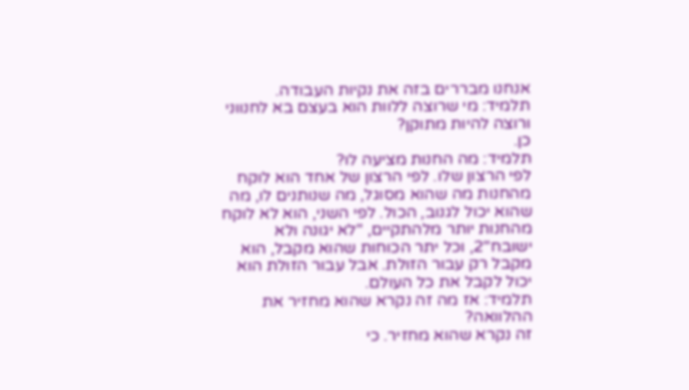אנחנו מבררים בזה את נקיות העבודה.
תלמיד: מי שרוצה ללוות הוא בעצם בא לחנווני ורוצה להיות מתוקן?
כן.
תלמיד: מה החנות מציעה לו?
לפי הרצון שלו. לפי הרצון של אחד הוא לוקח מהחנות מה שהוא מסוגל, מה שנותנים לו, מה שהוא יכול לגנוב, הכול. לפי השני, הוא לא לוקח מהחנות יותר מלהתקיים, "לא יגונה ולא ישובח"2, וכל יתר הכוחות שהוא מקבל, הוא מקבל רק עבור הזולת. אבל עבור הזולת הוא יכול לקבל את כל העולם.
תלמיד: אז מה זה נקרא שהוא מחזיר את ההלוואה?
זה נקרא שהוא מחזיר. כי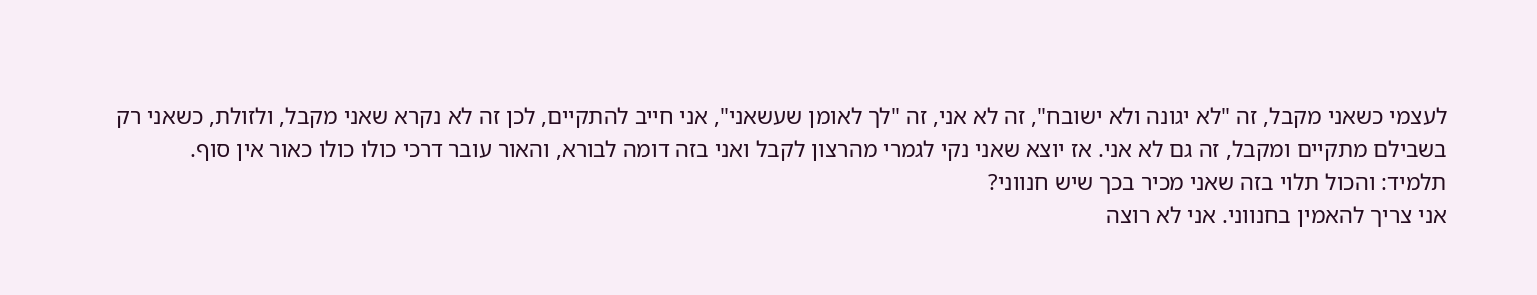לעצמי כשאני מקבל, זה "לא יגונה ולא ישובח", זה לא אני, זה "לך לאומן שעשאני", אני חייב להתקיים, לכן זה לא נקרא שאני מקבל, ולזולת, כשאני רק בשבילם מתקיים ומקבל, זה גם לא אני. אז יוצא שאני נקי לגמרי מהרצון לקבל ואני בזה דומה לבורא, והאור עובר דרכי כולו כולו כאור אין סוף.
תלמיד: והכול תלוי בזה שאני מכיר בכך שיש חנווני?
אני צריך להאמין בחנווני. אני לא רוצה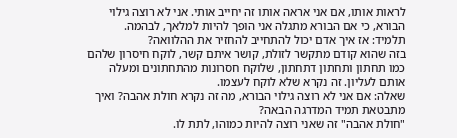לראות אותו, אם אני אראה אותו זה יחייב אותי. אני לא רוצה גילוי הבורא, כי אם הבורא מתגלה אני הופך להיות למלאך, לבהמה.
תלמיד: אז איך אדם יכול להתחייב להחזיר את ההלוואה?
בזה שהוא קודם מתקשר לזולת, קושר איתם קשר, לוקח חיסרון שלהם כמו תחתון ותחתון דתחתון, שלוקח חסרונות מהתחתונים ומעלה אותם לעליון. זה נקרא שלא לוקח לעצמו.
שאלה: אם אני לא רוצה גילוי הבורא, מה זה נקרא חולת אהבה? ואיך מתבטאת תמיד המדרגה הבאה?
"חולת אהבה" זה שאני רוצה להיות כמוהו, לתת לו.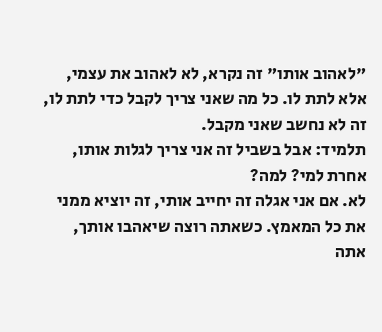"לאהוב אותו" זה נקרא, לא לאהוב את עצמי, אלא לתת לו. כל מה שאני צריך לקבל כדי לתת לו, זה לא נחשב שאני מקבל.
תלמיד: אבל בשביל זה אני צריך לגלות אותו, אחרת למי? למה?
לא. אם אני אגלה זה יחייב אותי, זה יוציא ממני את כל המאמץ. כשאתה רוצה שיאהבו אותך, אתה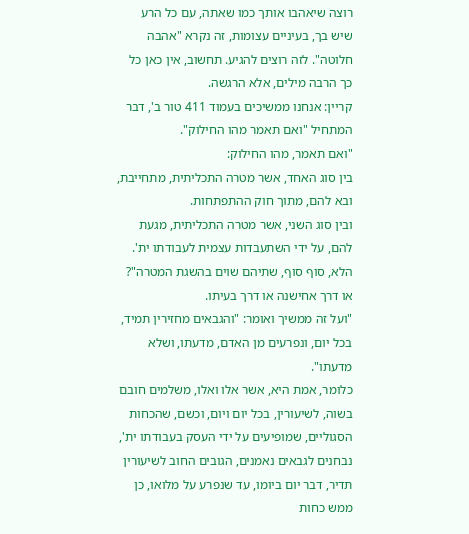רוצה שיאהבו אותך כמו שאתה, עם כל הרע שיש בך, בעיניים עצומות, זה נקרא "אהבה חלוטה". לזה רוצים להגיע. תחשוב, אין כאן כל כך הרבה מילים, אלא הרגשה.
קריין: אנחנו ממשיכים בעמוד 411 טור ב', דבר המתחיל "ואם תאמר מהו החילוק".
"ואם תאמר, מהו החילוק:
בין סוג האחד, אשר מטרה התכליתית, מתחייבת, ובא להם, מתוך חוק ההתפתחות.
ובין סוג השני, אשר מטרה התכליתית, מגעת להם, על ידי השתעבדות עצמית לעבודתו ית'.
הלא, סוף סוף, שתיהם שוים בהשגת המטרה"? או דרך אחישנה או דרך בעיתו.
"ועל זה ממשיך ואומר: "והגבאים מחזירין תמיד, בכל יום, ונפרעים מן האדם, מדעתו, ושלא מדעתו".
כלומר, אמת היא, אשר אלו ואלו, משלמים חובם בשוה, לשיעורין, בכל יום ויום, וכשם, שהכחות הסגוליים, שמופיעים על ידי העסק בעבודתו ית', נבחנים לגבאים נאמנים, הגובים החוב לשיעורין תדיר, דבר יום ביומו, עד שנפרע על מלואו, כן ממש כחות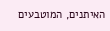האיתנים, המוטבעים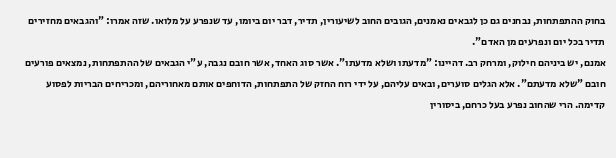בחוק ההתפתחות, נבחנים גם כן לגבאים נאמנים, הגובים החוב לשיעורין, תדיר, דבר יום ביומו, עד שנפרע על מלואו. שזה אמרו: "והגבאים מחזירים תדיר בכל יום ונפרעים מן האדם".
אמנם, יש ביניהם חילוק, ומרחק רב. דהיינו: "מדעתו ושלא מדעתו". אשר סוג האחד, אשר חובם נגבה, ע"י הגבאים של ההתפתחות, נמצאים פורעים חובם "שלא מדעתם". אלא הגלים סוערים, ובאים עליהם, על ידי רוח החזק של התפתחות, הדוחפים אותם מאחוריהם, ומכריחים הבריות לפסוע קדימה. הרי שהחוב נפרע בעל כרחם, ביסורין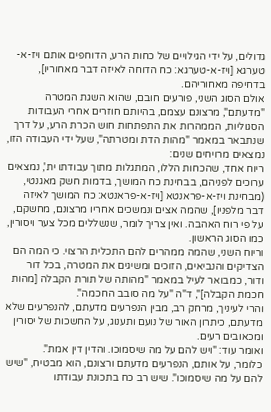גדולים, על ידי הגילויים של כחות הרע, הדוחפים אותם ויז-א-טערגא [ויז-א-טערגא: כח הדוחה לאיזה דבר מאחוריו], בדחיפה מאחוריהם.
אולם הסוג השני, פורעים חובם, שהוא השגת המטרה "מדעתם", מרצונם עצמם, בהיותם חוזרים אחרי העבודות הסגוליות, הממהרות את התפתחות חוש הכרת הרע, על דרך שנתבאר במאמר "מהות הדת ומטרתה", שעל ידי העבודה הזו, נמצאים מרויחים שנים:
ריוח אחד, שהכחות הללו, המתגלות מתוך עבודתו ית', נמצאים ערוכים לפניהם, בבחינת כח המושך, בדמות חשק מאגנטי, (מבחינת ויז-א-פראנטא [ויז-א-פראנטא: כח המושך לאיזה דבר מלפניו], שהמה אצים ונמשכים אחריו מרצונם, מחשקם, על פי רוח האהבה. ואין צריך לומר, שנשללים מכל צער ויסורין, כמו הסוג הראשון.
וריוח השני, שהמה ממהרים להם התכלית הרצוי. כי המה הם הצדיקים והנביאים, הזוכים ומשיגים את המטרה, בכל דור ודור, כמבואר לעיל במאמר "מהותה של תורת הקבלה [מהות חכמת הקבלה]", ד"ה "על מה סובב החכמה".
והרי לעיניך, מרחק רב, מבין הנפרעים מדעתם, להנפרעים שלא מדעתם, כיתרון האור של נועם ותענוג, על החשכות של יסורין ומכאובים רעים.
ואומר עוד: "ויש להם על מה שיסמוכו. והדין דין אמת".
כלומר, על אותם, הנפרעים מדעתם ורצונם, הוא מבטיח, "שיש להם על מה שיסמוכו". שיש רב כח בתכונת עבודתו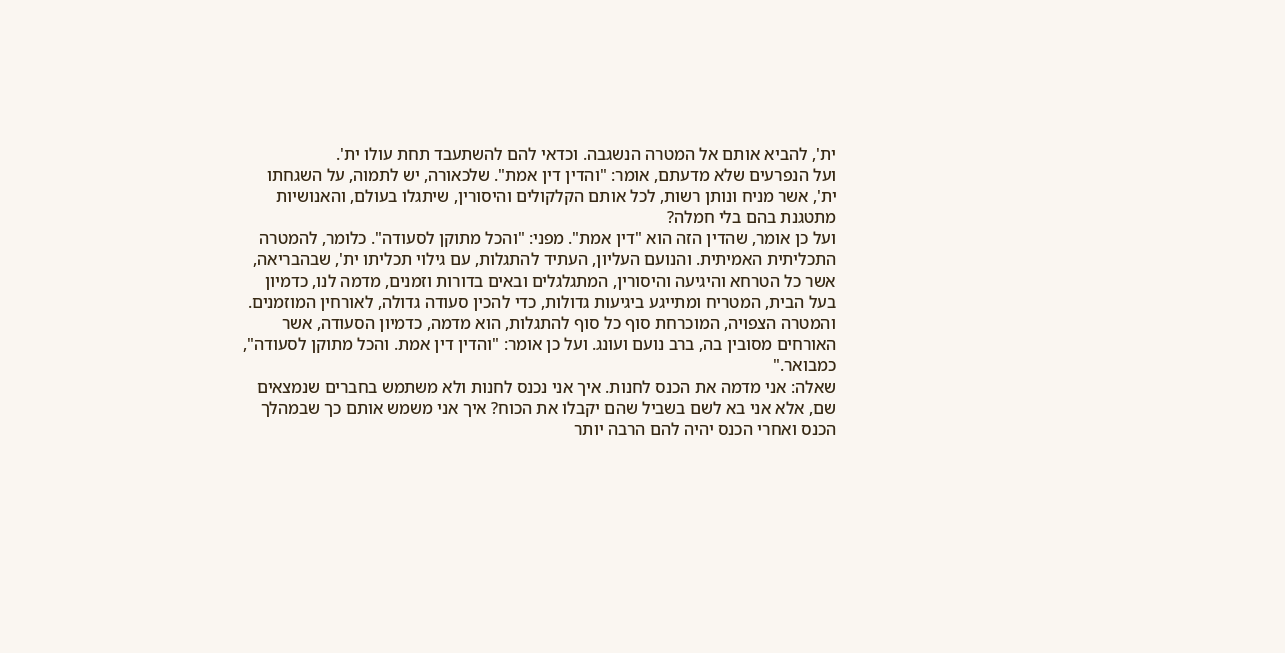ית', להביא אותם אל המטרה הנשגבה. וכדאי להם להשתעבד תחת עולו ית'.
ועל הנפרעים שלא מדעתם, אומר: "והדין דין אמת". שלכאורה, יש לתמוה, על השגחתו ית', אשר מניח ונותן רשות, לכל אותם הקלקולים והיסורין, שיתגלו בעולם, והאנושיות מתטגנת בהם בלי חמלה?
ועל כן אומר, שהדין הזה הוא "דין אמת". מפני: "והכל מתוקן לסעודה". כלומר, להמטרה התכליתית האמיתית. והנועם העליון, העתיד להתגלות, עם גילוי תכליתו ית', שבהבריאה, אשר כל הטרחא והיגיעה והיסורין, המתגלגלים ובאים בדורות וזמנים, מדמה לנו, כדמיון בעל הבית, המטריח ומתייגע ביגיעות גדולות, כדי להכין סעודה גדולה, לאורחין המוזמנים. והמטרה הצפויה, המוכרחת סוף כל סוף להתגלות, הוא מדמה, כדמיון הסעודה, אשר האורחים מסובין בה, ברב נועם ועונג. ועל כן אומר: "והדין דין אמת. והכל מתוקן לסעודה", כמבואר."
שאלה: אני מדמה את הכנס לחנות. איך אני נכנס לחנות ולא משתמש בחברים שנמצאים שם, אלא אני בא לשם בשביל שהם יקבלו את הכוח? איך אני משמש אותם כך שבמהלך הכנס ואחרי הכנס יהיה להם הרבה יותר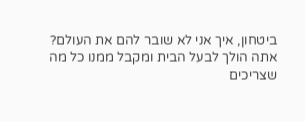ביטחון, איך אני לא שובר להם את העולם?
אתה הולך לבעל הבית ומקבל ממנו כל מה שצריכים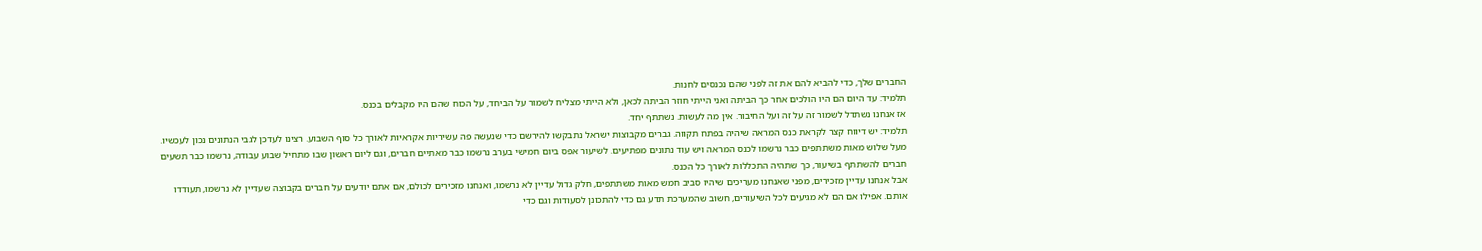החברים שלך, כדי להביא להם את זה לפני שהם נכנסים לחנות.
תלמיד: עד היום הם היו הולכים אחר כך הביתה ואני הייתי חוזר הביתה לכאן, ולא הייתי מצליח לשמור על הביחד, על הכוח שהם היו מקבלים בכנס.
אז אנחנו נשתדל לשמור זה על זה ועל החיבור. אין מה לעשות. נשתתף יחד.
תלמיד: יש דיווח קצר לקראת כנס המראה שיהיה בפתח תקווה. גברים מקבוצות ישראל נתבקשו להירשם כדי שנעשה פה עשיריות אקראיות לאורך כל סוף השבוע. רצינו לעדכן לגבי הנתונים נכון לעכשיו. מעל שלוש מאות משתתפים כבר נרשמו לכנס המראה ויש עוד נתונים מפתיעים. לשיעור אפס ביום חמישי בערב נרשמו כבר מאתיים חברים, וגם ליום ראשון שבו מתחיל שבוע עבודה, נרשמו כבר תשעים חברים להשתתף בשיעור, כך שתהיה התכללות לאורך כל הכנס.
אבל אנחנו עדיין מזכירים, מפני שאנחנו מעריכים שיהיו סביב חמש מאות משתתפים, חלק גדול עדיין לא נרשמו, ואנחנו מזכירים לכולם, אם אתם יודעים על חברים בקבוצה שעדיין לא נרשמו, תעודדו אותם. אפילו אם הם לא מגיעים לכל השיעורים, חשוב שהמערכת תדע גם כדי להתכונן לסעודות וגם כדי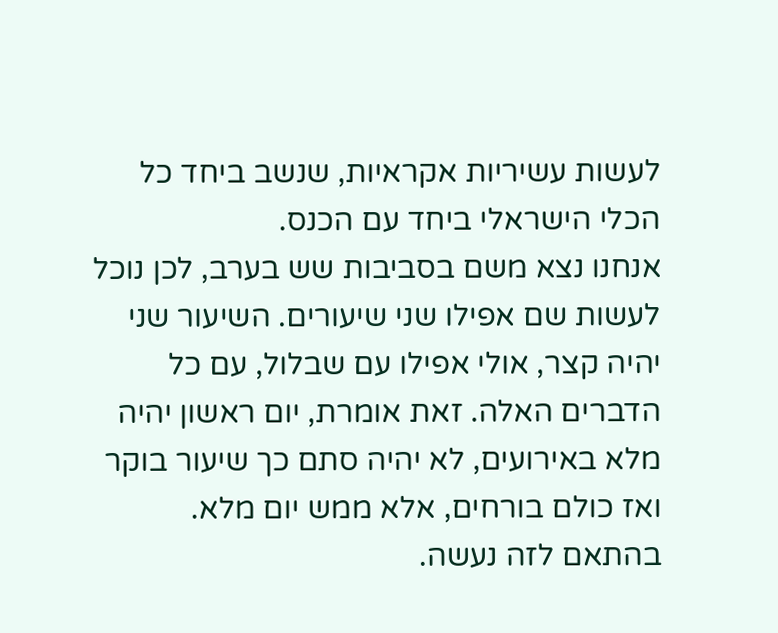לעשות עשיריות אקראיות, שנשב ביחד כל הכלי הישראלי ביחד עם הכנס.
אנחנו נצא משם בסביבות שש בערב, לכן נוכל לעשות שם אפילו שני שיעורים. השיעור שני יהיה קצר, אולי אפילו עם שבלול, עם כל הדברים האלה. זאת אומרת, יום ראשון יהיה מלא באירועים, לא יהיה סתם כך שיעור בוקר ואז כולם בורחים, אלא ממש יום מלא. בהתאם לזה נעשה.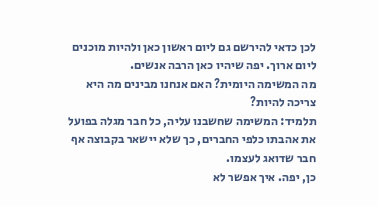לכן כדאי להירשם גם ליום ראשון כאן ולהיות מוכנים ליום ארוך. יפה שיהיו כאן הרבה אנשים.
מה המשימה היומית? האם אנחנו מבינים מה היא צריכה להיות?
תלמיד: המשימה שחשבנו עליה, כל חבר מגלה בפועל את אהבתו כלפי החברים, כך שלא יישאר בקבוצה אף חבר שדואג לעצמו.
כן, יפה. איך אפשר לא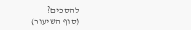להסכים?
(סוף השיעור)